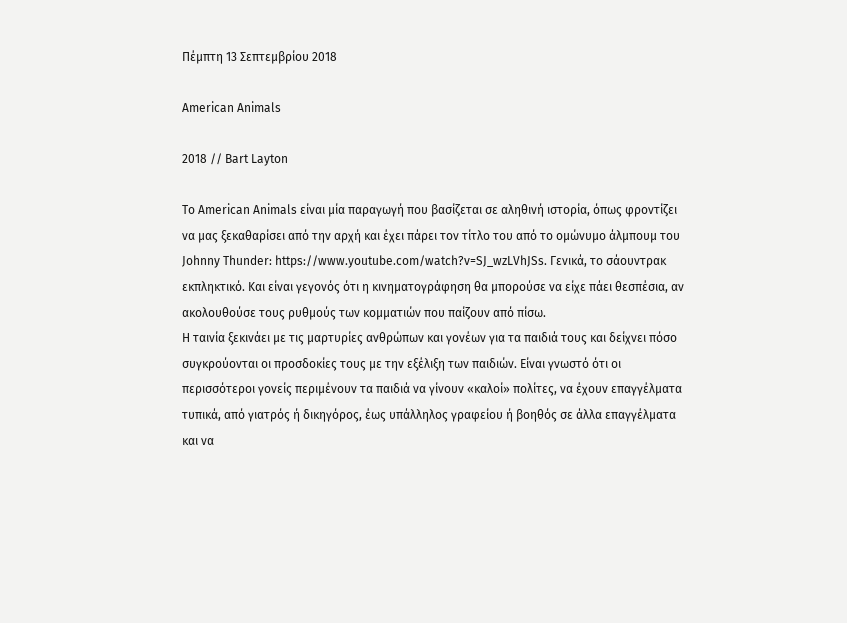Πέμπτη 13 Σεπτεμβρίου 2018

American Animals

2018 // Bart Layton

Το American Animals είναι μία παραγωγή που βασίζεται σε αληθινή ιστορία, όπως φροντίζει να μας ξεκαθαρίσει από την αρχή και έχει πάρει τον τίτλο του από το ομώνυμο άλμπουμ του Johnny Thunder: https://www.youtube.com/watch?v=SJ_wzLVhJSs. Γενικά, το σάουντρακ εκπληκτικό. Και είναι γεγονός ότι η κινηματογράφηση θα μπορούσε να είχε πάει θεσπέσια, αν ακολουθούσε τους ρυθμούς των κομματιών που παίζουν από πίσω.
Η ταινία ξεκινάει με τις μαρτυρίες ανθρώπων και γονέων για τα παιδιά τους και δείχνει πόσο συγκρούονται οι προσδοκίες τους με την εξέλιξη των παιδιών. Είναι γνωστό ότι οι περισσότεροι γονείς περιμένουν τα παιδιά να γίνουν «καλοί» πολίτες, να έχουν επαγγέλματα τυπικά, από γιατρός ή δικηγόρος, έως υπάλληλος γραφείου ή βοηθός σε άλλα επαγγέλματα και να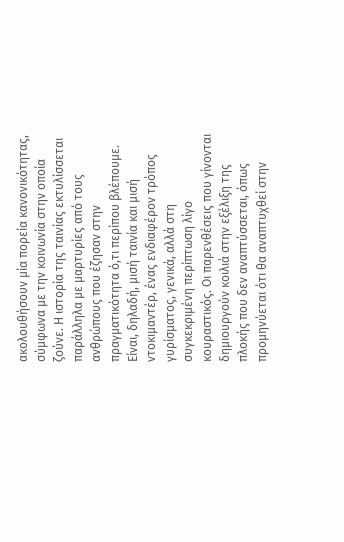ακολουθήσουν μία πορεία κανονικότητας, σύμφωνα με την κοινωνία στην οποία ζούνε. Η ιστορία της ταινίας εκτυλίσσεται παράλληλα με μαρτυρίες από τους ανθρώπους που έζησαν στην πραγματικότητα ό,τι περίπου βλέπουμε. Είναι, δηλαδή, μισή ταινία και μισή ντοκιμαντέρ, ένας ενδιαφέρον τρόπος γυρίσματος, γενικά, αλλά στη συγκεκριμένη περίπτωση λίγο κουραστικός. Οι παρενθέσεις που γίνονται δημιουργούν κοιλιά στην εξέλιξη της πλοκής που δεν αναπτύσσεται, όπως προμηνύεται ότι θα αναπτυχθεί στην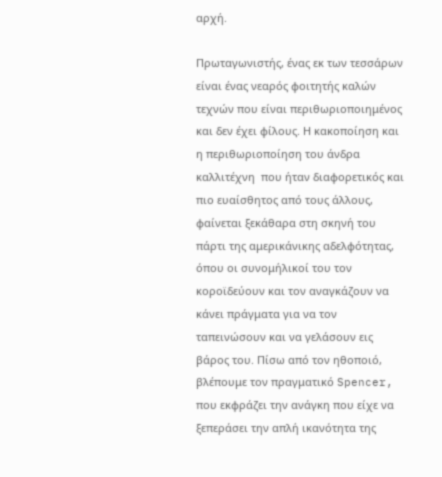αρχή.

Πρωταγωνιστής, ένας εκ των τεσσάρων είναι ένας νεαρός φοιτητής καλών τεχνών που είναι περιθωριοποιημένος και δεν έχει φίλους. Η κακοποίηση και η περιθωριοποίηση του άνδρα καλλιτέχνη  που ήταν διαφορετικός και πιο ευαίσθητος από τους άλλους, φαίνεται ξεκάθαρα στη σκηνή του πάρτι της αμερικάνικης αδελφότητας, όπου οι συνομήλικοί του τον κοροϊδεύουν και τον αναγκάζουν να κάνει πράγματα για να τον ταπεινώσουν και να γελάσουν εις βάρος του. Πίσω από τον ηθοποιό, βλέπουμε τον πραγματικό Spencer, που εκφράζει την ανάγκη που είχε να ξεπεράσει την απλή ικανότητα της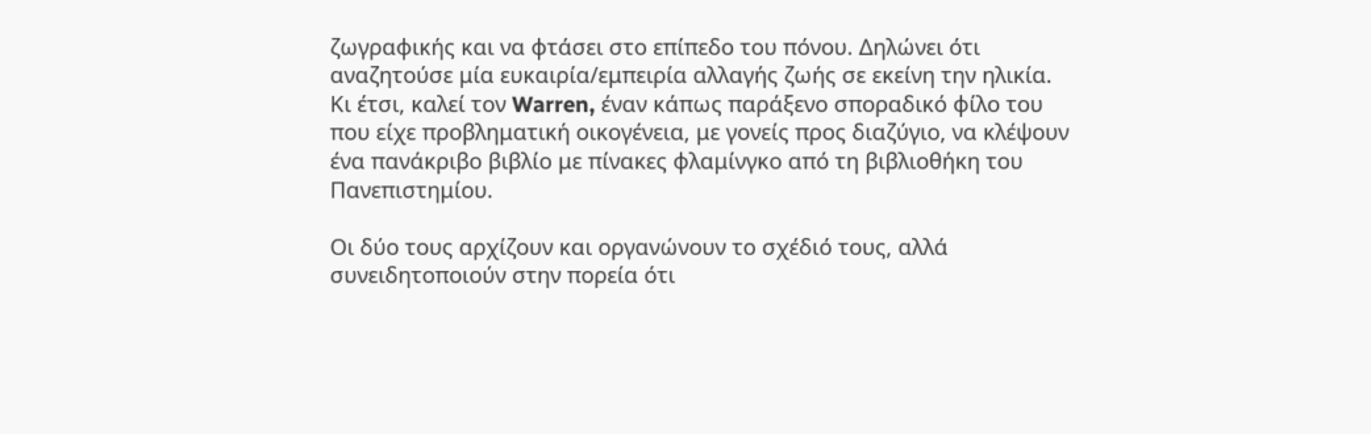ζωγραφικής και να φτάσει στο επίπεδο του πόνου. Δηλώνει ότι αναζητούσε μία ευκαιρία/εμπειρία αλλαγής ζωής σε εκείνη την ηλικία.  Κι έτσι, καλεί τον Warren, έναν κάπως παράξενο σποραδικό φίλο του που είχε προβληματική οικογένεια, με γονείς προς διαζύγιο, να κλέψουν ένα πανάκριβο βιβλίο με πίνακες φλαμίνγκο από τη βιβλιοθήκη του Πανεπιστημίου.

Οι δύο τους αρχίζουν και οργανώνουν το σχέδιό τους, αλλά συνειδητοποιούν στην πορεία ότι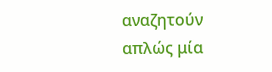αναζητούν απλώς μία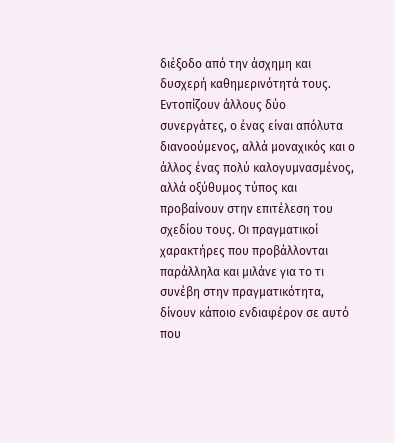διέξοδο από την άσχημη και δυσχερή καθημερινότητά τους. Εντοπίζουν άλλους δύο συνεργάτες, ο ένας είναι απόλυτα διανοούμενος, αλλά μοναχικός και ο άλλος ένας πολύ καλογυμνασμένος, αλλά οξύθυμος τύπος και προβαίνουν στην επιτέλεση του σχεδίου τους. Οι πραγματικοί χαρακτήρες που προβάλλονται παράλληλα και μιλάνε για το τι συνέβη στην πραγματικότητα, δίνουν κάποιο ενδιαφέρον σε αυτό που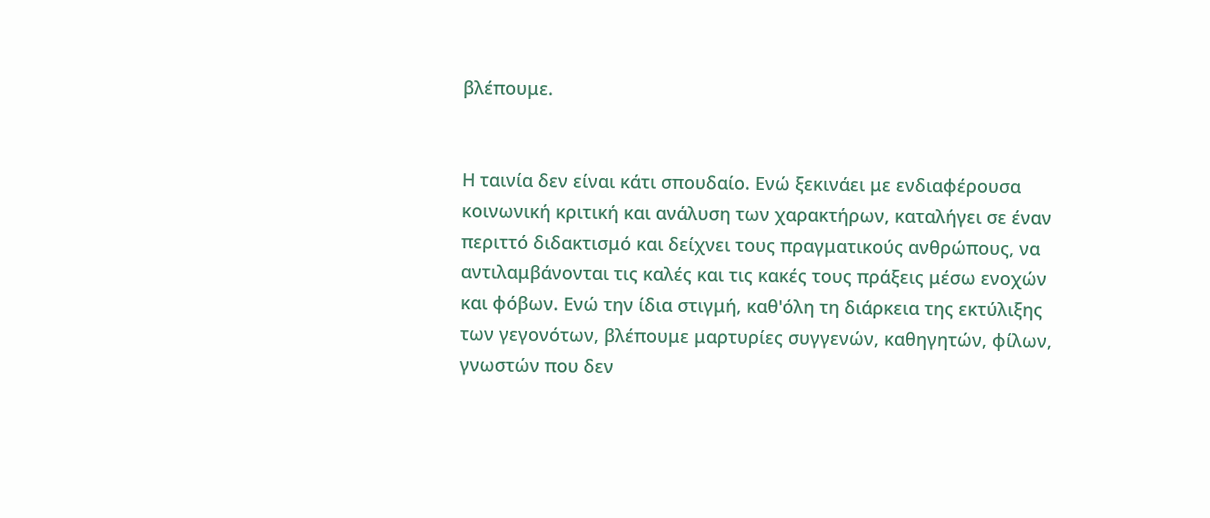βλέπουμε.


Η ταινία δεν είναι κάτι σπουδαίο. Ενώ ξεκινάει με ενδιαφέρουσα κοινωνική κριτική και ανάλυση των χαρακτήρων, καταλήγει σε έναν περιττό διδακτισμό και δείχνει τους πραγματικούς ανθρώπους, να αντιλαμβάνονται τις καλές και τις κακές τους πράξεις μέσω ενοχών και φόβων. Ενώ την ίδια στιγμή, καθ'όλη τη διάρκεια της εκτύλιξης των γεγονότων, βλέπουμε μαρτυρίες συγγενών, καθηγητών, φίλων, γνωστών που δεν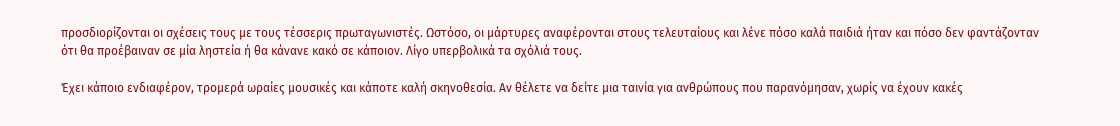προσδιορίζονται οι σχέσεις τους με τους τέσσερις πρωταγωνιστές. Ωστόσο, οι μάρτυρες αναφέρονται στους τελευταίους και λένε πόσο καλά παιδιά ήταν και πόσο δεν φαντάζονταν ότι θα προέβαιναν σε μία ληστεία ή θα κάνανε κακό σε κάποιον. Λίγο υπερβολικά τα σχόλιά τους.

Έχει κάποιο ενδιαφέρον, τρομερά ωραίες μουσικές και κάποτε καλή σκηνοθεσία. Αν θέλετε να δείτε μια ταινία για ανθρώπους που παρανόμησαν, χωρίς να έχουν κακές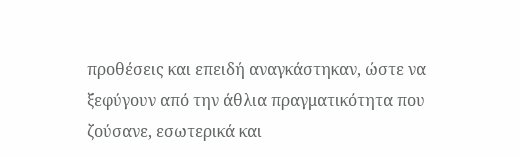προθέσεις και επειδή αναγκάστηκαν, ώστε να ξεφύγουν από την άθλια πραγματικότητα που ζούσανε, εσωτερικά και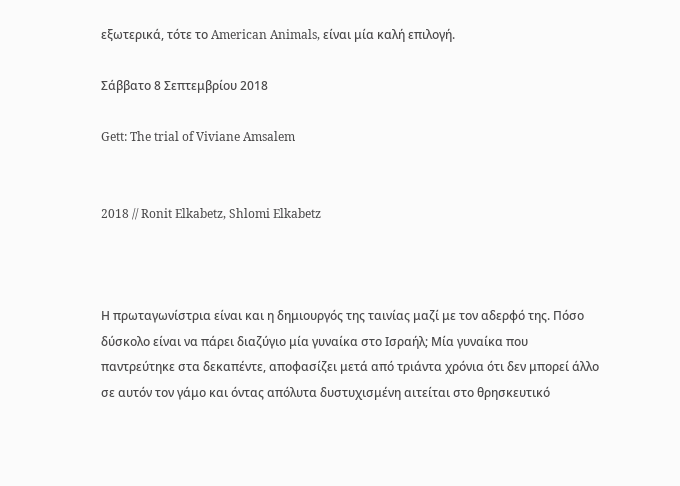εξωτερικά, τότε το American Animals, είναι μία καλή επιλογή.

Σάββατο 8 Σεπτεμβρίου 2018

Gett: The trial of Viviane Amsalem


2018 // Ronit Elkabetz, Shlomi Elkabetz



Η πρωταγωνίστρια είναι και η δημιουργός της ταινίας μαζί με τον αδερφό της. Πόσο δύσκολο είναι να πάρει διαζύγιο μία γυναίκα στο Ισραήλ; Μία γυναίκα που παντρεύτηκε στα δεκαπέντε, αποφασίζει μετά από τριάντα χρόνια ότι δεν μπορεί άλλο σε αυτόν τον γάμο και όντας απόλυτα δυστυχισμένη αιτείται στο θρησκευτικό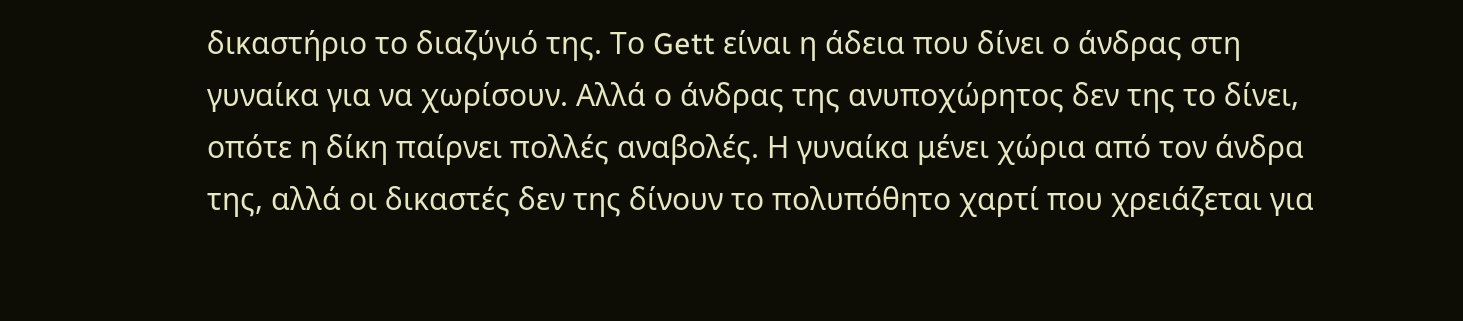δικαστήριο το διαζύγιό της. Το Gett είναι η άδεια που δίνει ο άνδρας στη γυναίκα για να χωρίσουν. Αλλά ο άνδρας της ανυποχώρητος δεν της το δίνει, οπότε η δίκη παίρνει πολλές αναβολές. Η γυναίκα μένει χώρια από τον άνδρα της, αλλά οι δικαστές δεν της δίνουν το πολυπόθητο χαρτί που χρειάζεται για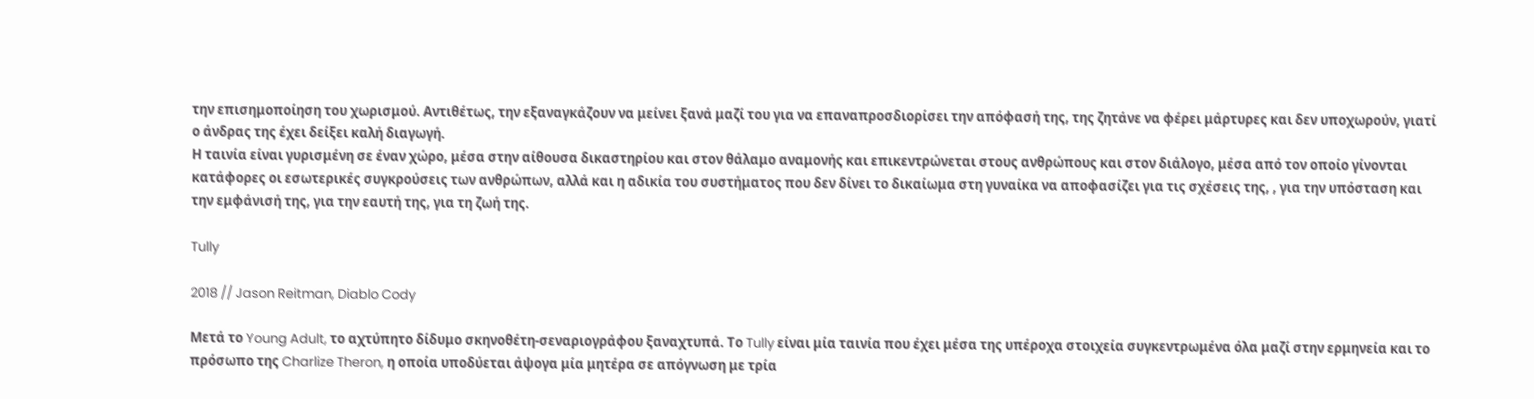την επισημοποίηση του χωρισμού. Αντιθέτως, την εξαναγκάζουν να μείνει ξανά μαζί του για να επαναπροσδιορίσει την απόφασή της, της ζητάνε να φέρει μάρτυρες και δεν υποχωρούν, γιατί ο άνδρας της έχει δείξει καλή διαγωγή.
Η ταινία είναι γυρισμένη σε έναν χώρο, μέσα στην αίθουσα δικαστηρίου και στον θάλαμο αναμονής και επικεντρώνεται στους ανθρώπους και στον διάλογο, μέσα από τον οποίο γίνονται κατάφορες οι εσωτερικές συγκρούσεις των ανθρώπων, αλλά και η αδικία του συστήματος που δεν δίνει το δικαίωμα στη γυναίκα να αποφασίζει για τις σχέσεις της, , για την υπόσταση και την εμφάνισή της, για την εαυτή της, για τη ζωή της.

Tully

2018 // Jason Reitman, Diablo Cody

Μετά το Young Adult, το αχτύπητο δίδυμο σκηνοθέτη-σεναριογράφου ξαναχτυπά. Το Tully είναι μία ταινία που έχει μέσα της υπέροχα στοιχεία συγκεντρωμένα όλα μαζί στην ερμηνεία και το πρόσωπο της Charlize Theron, η οποία υποδύεται άψογα μία μητέρα σε απόγνωση με τρία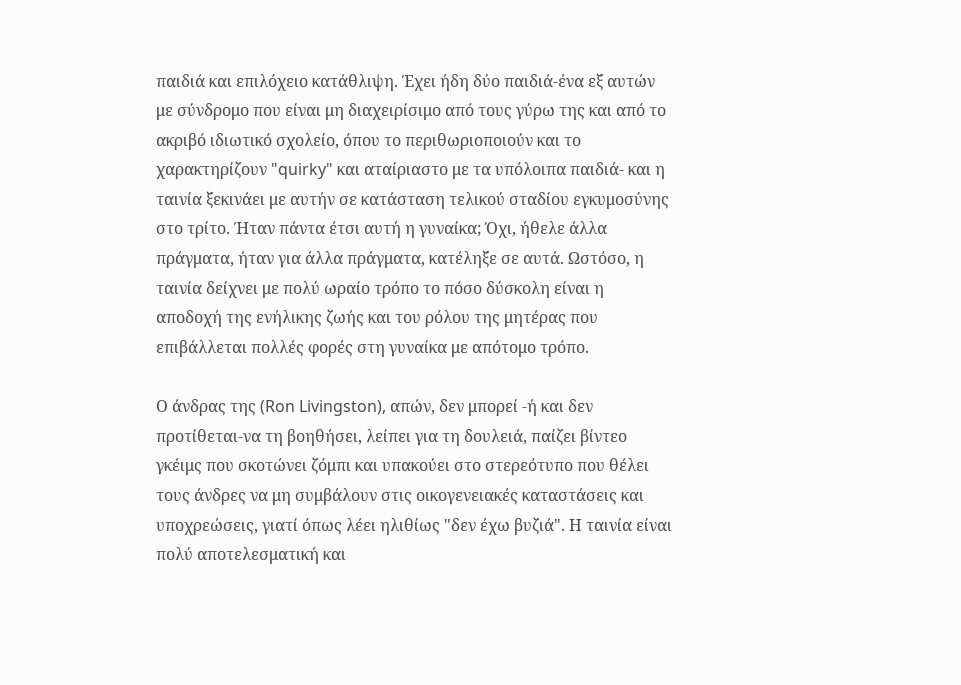παιδιά και επιλόχειο κατάθλιψη. Έχει ήδη δύο παιδιά-ένα εξ αυτών με σύνδρομο που είναι μη διαχειρίσιμο από τους γύρω της και από το ακριβό ιδιωτικό σχολείο, όπου το περιθωριοποιούν και το χαρακτηρίζουν "quirky" και αταίριαστο με τα υπόλοιπα παιδιά- και η ταινία ξεκινάει με αυτήν σε κατάσταση τελικού σταδίου εγκυμοσύνης στο τρίτο. Ήταν πάντα έτσι αυτή η γυναίκα; Όχι, ήθελε άλλα πράγματα, ήταν για άλλα πράγματα, κατέληξε σε αυτά. Ωστόσο, η ταινία δείχνει με πολύ ωραίο τρόπο το πόσο δύσκολη είναι η αποδοχή της ενήλικης ζωής και του ρόλου της μητέρας που επιβάλλεται πολλές φορές στη γυναίκα με απότομο τρόπο.

Ο άνδρας της (Ron Livingston), απών, δεν μπορεί -ή και δεν προτίθεται-να τη βοηθήσει, λείπει για τη δουλειά, παίζει βίντεο γκέιμς που σκοτώνει ζόμπι και υπακούει στο στερεότυπο που θέλει τους άνδρες να μη συμβάλουν στις οικογενειακές καταστάσεις και υποχρεώσεις, γιατί όπως λέει ηλιθίως "δεν έχω βυζιά". Η ταινία είναι πολύ αποτελεσματική και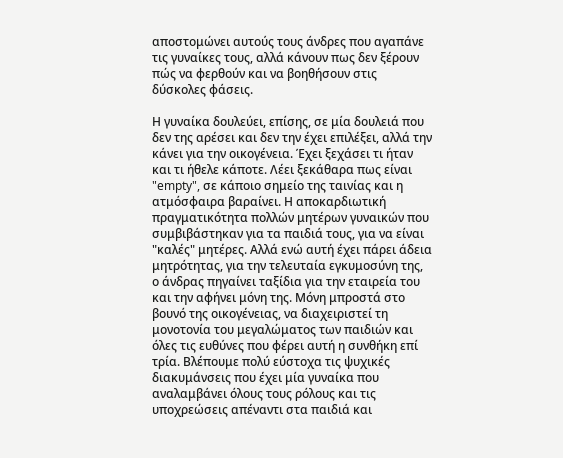αποστομώνει αυτούς τους άνδρες που αγαπάνε τις γυναίκες τους, αλλά κάνουν πως δεν ξέρουν πώς να φερθούν και να βοηθήσουν στις δύσκολες φάσεις.

Η γυναίκα δουλεύει, επίσης, σε μία δουλειά που δεν της αρέσει και δεν την έχει επιλέξει, αλλά την κάνει για την οικογένεια. Έχει ξεχάσει τι ήταν και τι ήθελε κάποτε. Λέει ξεκάθαρα πως είναι "empty", σε κάποιο σημείο της ταινίας και η ατμόσφαιρα βαραίνει. Η αποκαρδιωτική πραγματικότητα πολλών μητέρων γυναικών που συμβιβάστηκαν για τα παιδιά τους, για να είναι "καλές" μητέρες. Αλλά ενώ αυτή έχει πάρει άδεια μητρότητας, για την τελευταία εγκυμοσύνη της, ο άνδρας πηγαίνει ταξίδια για την εταιρεία του και την αφήνει μόνη της. Μόνη μπροστά στο βουνό της οικογένειας, να διαχειριστεί τη μονοτονία του μεγαλώματος των παιδιών και όλες τις ευθύνες που φέρει αυτή η συνθήκη επί τρία. Βλέπουμε πολύ εύστοχα τις ψυχικές διακυμάνσεις που έχει μία γυναίκα που αναλαμβάνει όλους τους ρόλους και τις υποχρεώσεις απέναντι στα παιδιά και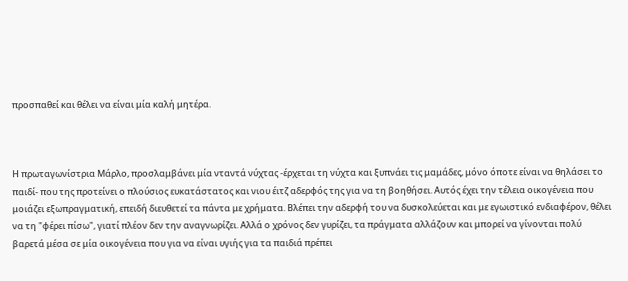προσπαθεί και θέλει να είναι μία καλή μητέρα.



Η πρωταγωνίστρια Μάρλο, προσλαμβάνει μία νταντά νύχτας -έρχεται τη νύχτα και ξυπνάει τις μαμάδες, μόνο όποτε είναι να θηλάσει το παιδί- που της προτείνει ο πλούσιος ευκατάστατος και νιου έιτζ αδερφός της για να τη βοηθήσει. Αυτός έχει την τέλεια οικογένεια που μοιάζει εξωπραγματική, επειδή διευθετεί τα πάντα με χρήματα. Βλέπει την αδερφή του να δυσκολεύεται και με εγωιστικό ενδιαφέρον, θέλει να τη "φέρει πίσω", γιατί πλέον δεν την αναγνωρίζει. Αλλά ο χρόνος δεν γυρίζει, τα πράγματα αλλάζουν και μπορεί να γίνονται πολύ βαρετά μέσα σε μία οικογένεια που για να είναι υγιής για τα παιδιά πρέπει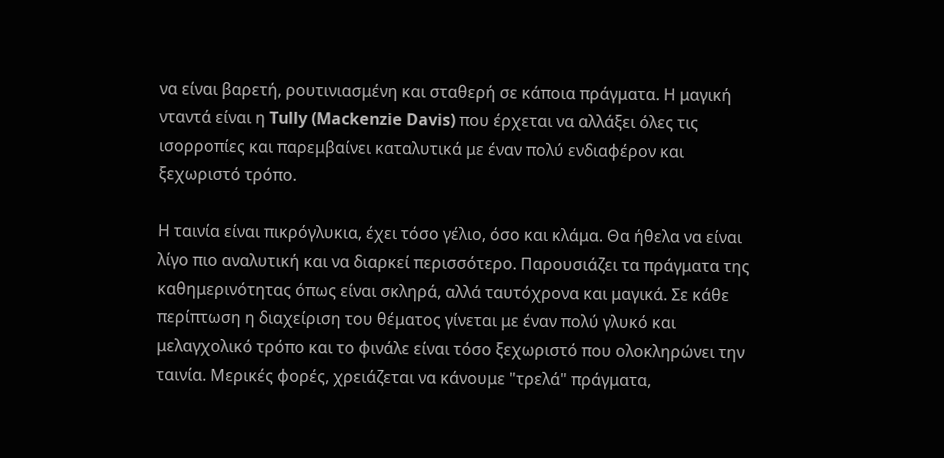να είναι βαρετή, ρουτινιασμένη και σταθερή σε κάποια πράγματα. Η μαγική νταντά είναι η Tully (Mackenzie Davis) που έρχεται να αλλάξει όλες τις ισορροπίες και παρεμβαίνει καταλυτικά με έναν πολύ ενδιαφέρον και ξεχωριστό τρόπο.

Η ταινία είναι πικρόγλυκια, έχει τόσο γέλιο, όσο και κλάμα. Θα ήθελα να είναι λίγο πιο αναλυτική και να διαρκεί περισσότερο. Παρουσιάζει τα πράγματα της καθημερινότητας όπως είναι σκληρά, αλλά ταυτόχρονα και μαγικά. Σε κάθε περίπτωση η διαχείριση του θέματος γίνεται με έναν πολύ γλυκό και μελαγχολικό τρόπο και το φινάλε είναι τόσο ξεχωριστό που ολοκληρώνει την ταινία. Μερικές φορές, χρειάζεται να κάνουμε "τρελά" πράγματα,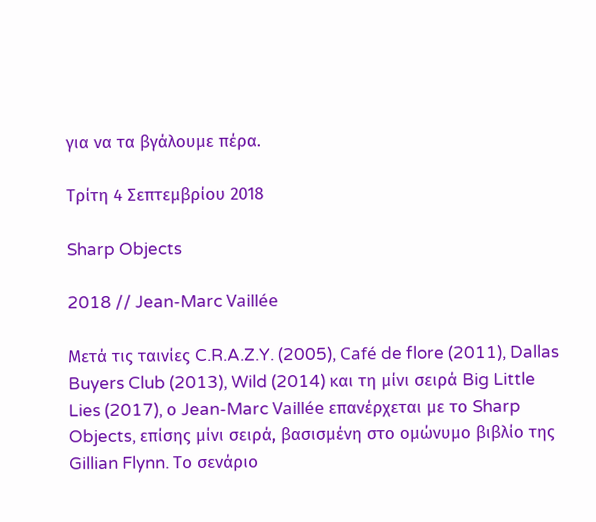για να τα βγάλουμε πέρα.

Τρίτη 4 Σεπτεμβρίου 2018

Sharp Objects

2018 // Jean-Marc Vaillée

Μετά τις ταινίες C.R.A.Z.Y. (2005), Café de flore (2011), Dallas Buyers Club (2013), Wild (2014) και τη μίνι σειρά Big Little Lies (2017), ο Jean-Marc Vaillée επανέρχεται με το Sharp Objects, επίσης μίνι σειρά, βασισμένη στο ομώνυμο βιβλίο της Gillian Flynn. Το σενάριο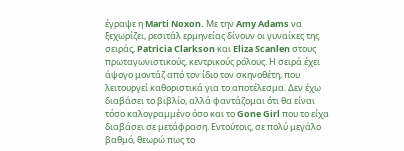έγραψε η Marti Noxon. Με την Amy Adams να ξεχωρίζει, ρεσιτάλ ερμηνείας δίνουν οι γυναίκες της σειράς, Patricia Clarkson και Eliza Scanlen στους πρωταγωνιστικούς, κεντρικούς ρόλους. Η σειρά έχει άψογο μοντάζ από τον ίδιο τον σκηνοθέτη, που λειτουργεί καθοριστικά για το αποτέλεσμα. Δεν έχω διαβάσει το βιβλίο, αλλά φαντάζομαι ότι θα είναι τόσο καλογραμμένο όσο και το Gone Girl που το είχα διαβάσει σε μετάφραση. Εντούτοις, σε πολύ μεγάλο βαθμό, θεωρώ πως το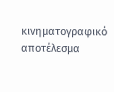κινηματογραφικό αποτέλεσμα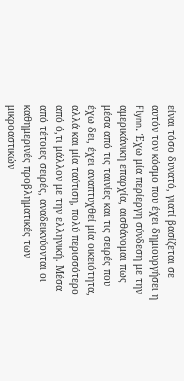είναι τόσο δυνατό, γιατί βασίζεται σε αυτόν τον κόσμο που έχει δημιουργήσει η Flynn. Έχω μία περίεργη σύνδεση με την αμερικάνικη επαρχία, αισθάνομαι πως μέσα από τις ταινίες και τις σειρές που έχω δει, έχει αναπτυχθεί μία οικειότητα, αλλά και μία ταύτιση, πολύ περισσότερο από ό,τι μάλλον με την ελληνική. Μέσα από τέτοιες σειρές, αναδεικνύονται οι καθημερινές προβληματικές των μικροαστικών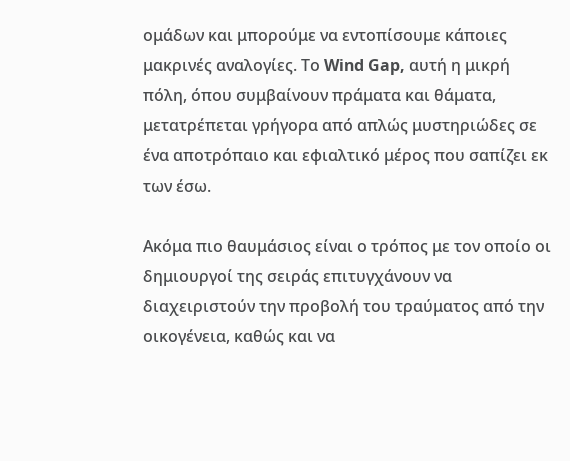ομάδων και μπορούμε να εντοπίσουμε κάποιες μακρινές αναλογίες. Το Wind Gap, αυτή η μικρή πόλη, όπου συμβαίνουν πράματα και θάματα, μετατρέπεται γρήγορα από απλώς μυστηριώδες σε ένα αποτρόπαιο και εφιαλτικό μέρος που σαπίζει εκ των έσω.

Ακόμα πιο θαυμάσιος είναι ο τρόπος με τον οποίο οι δημιουργοί της σειράς επιτυγχάνουν να διαχειριστούν την προβολή του τραύματος από την οικογένεια, καθώς και να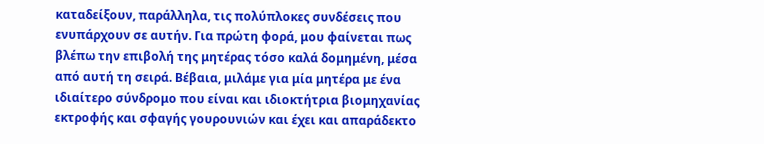καταδείξουν, παράλληλα, τις πολύπλοκες συνδέσεις που ενυπάρχουν σε αυτήν. Για πρώτη φορά, μου φαίνεται πως βλέπω την επιβολή της μητέρας τόσο καλά δομημένη, μέσα από αυτή τη σειρά. Βέβαια, μιλάμε για μία μητέρα με ένα ιδιαίτερο σύνδρομο που είναι και ιδιοκτήτρια βιομηχανίας εκτροφής και σφαγής γουρουνιών και έχει και απαράδεκτο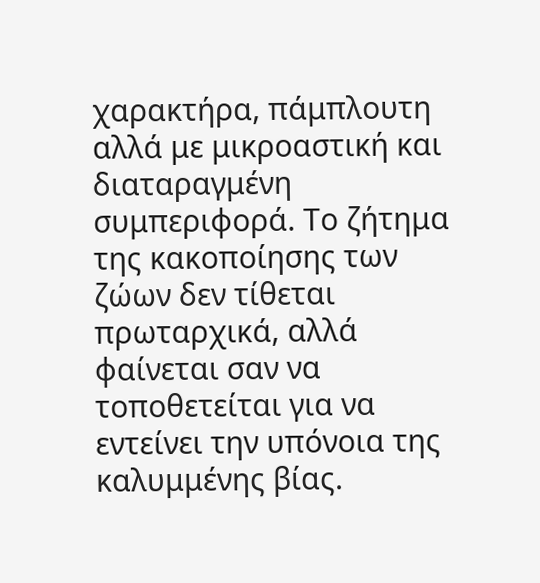χαρακτήρα, πάμπλουτη αλλά με μικροαστική και διαταραγμένη συμπεριφορά. Το ζήτημα της κακοποίησης των ζώων δεν τίθεται πρωταρχικά, αλλά φαίνεται σαν να τοποθετείται για να εντείνει την υπόνοια της καλυμμένης βίας.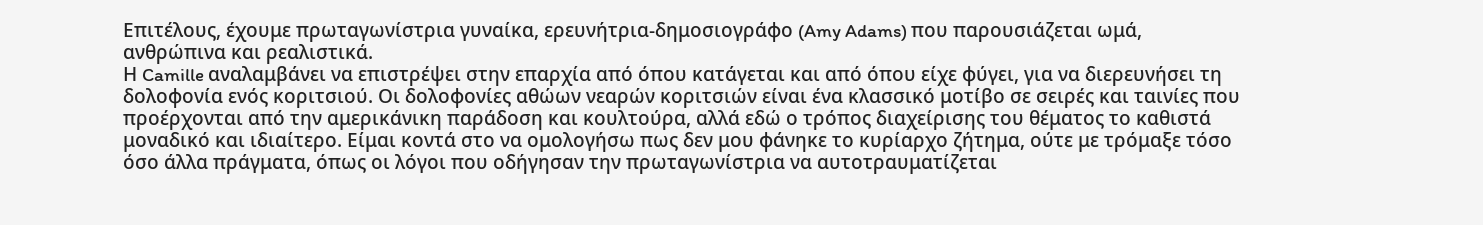Επιτέλους, έχουμε πρωταγωνίστρια γυναίκα, ερευνήτρια-δημοσιογράφο (Amy Adams) που παρουσιάζεται ωμά, ανθρώπινα και ρεαλιστικά.
Η Camille αναλαμβάνει να επιστρέψει στην επαρχία από όπου κατάγεται και από όπου είχε φύγει, για να διερευνήσει τη δολοφονία ενός κοριτσιού. Οι δολοφονίες αθώων νεαρών κοριτσιών είναι ένα κλασσικό μοτίβο σε σειρές και ταινίες που προέρχονται από την αμερικάνικη παράδοση και κουλτούρα, αλλά εδώ ο τρόπος διαχείρισης του θέματος το καθιστά μοναδικό και ιδιαίτερο. Είμαι κοντά στο να ομολογήσω πως δεν μου φάνηκε το κυρίαρχο ζήτημα, ούτε με τρόμαξε τόσο όσο άλλα πράγματα, όπως οι λόγοι που οδήγησαν την πρωταγωνίστρια να αυτοτραυματίζεται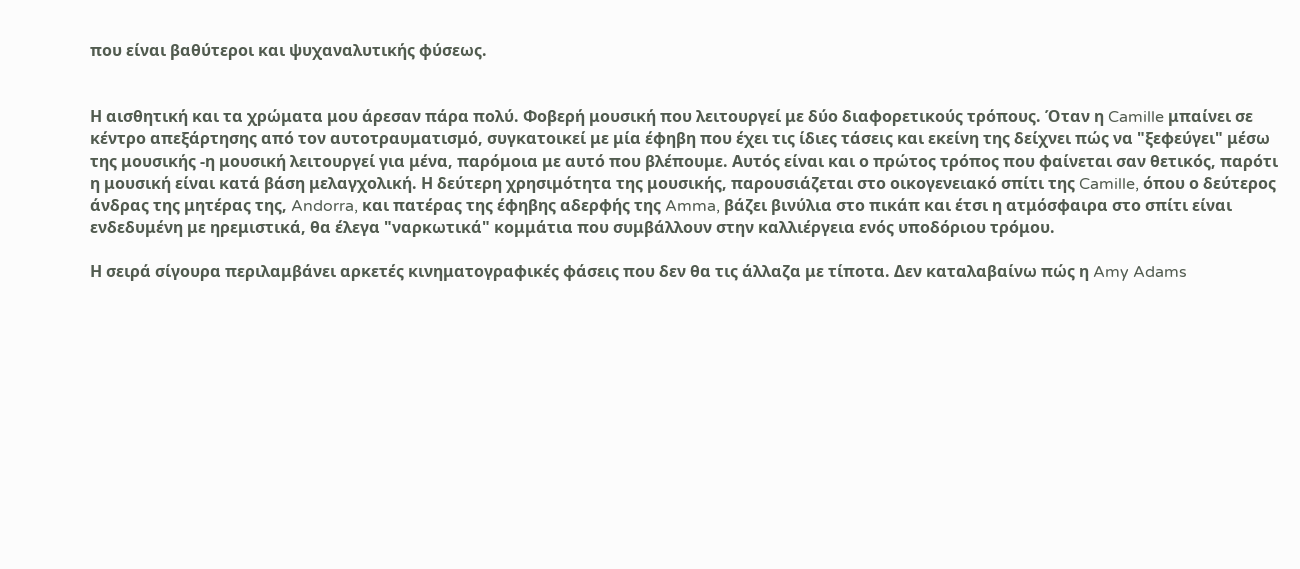που είναι βαθύτεροι και ψυχαναλυτικής φύσεως.


Η αισθητική και τα χρώματα μου άρεσαν πάρα πολύ. Φοβερή μουσική που λειτουργεί με δύο διαφορετικούς τρόπους. Όταν η Camille μπαίνει σε κέντρο απεξάρτησης από τον αυτοτραυματισμό, συγκατοικεί με μία έφηβη που έχει τις ίδιες τάσεις και εκείνη της δείχνει πώς να "ξεφεύγει" μέσω της μουσικής -η μουσική λειτουργεί για μένα, παρόμοια με αυτό που βλέπουμε. Αυτός είναι και ο πρώτος τρόπος που φαίνεται σαν θετικός, παρότι η μουσική είναι κατά βάση μελαγχολική. Η δεύτερη χρησιμότητα της μουσικής, παρουσιάζεται στο οικογενειακό σπίτι της Camille, όπου ο δεύτερος άνδρας της μητέρας της, Andorra, και πατέρας της έφηβης αδερφής της Amma, βάζει βινύλια στο πικάπ και έτσι η ατμόσφαιρα στο σπίτι είναι ενδεδυμένη με ηρεμιστικά, θα έλεγα "ναρκωτικά" κομμάτια που συμβάλλουν στην καλλιέργεια ενός υποδόριου τρόμου.

Η σειρά σίγουρα περιλαμβάνει αρκετές κινηματογραφικές φάσεις που δεν θα τις άλλαζα με τίποτα. Δεν καταλαβαίνω πώς η Amy Adams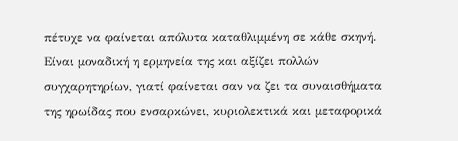πέτυχε να φαίνεται απόλυτα καταθλιμμένη σε κάθε σκηνή. Είναι μοναδική η ερμηνεία της και αξίζει πολλών συγχαρητηρίων, γιατί φαίνεται σαν να ζει τα συναισθήματα της ηρωίδας που ενσαρκώνει, κυριολεκτικά και μεταφορικά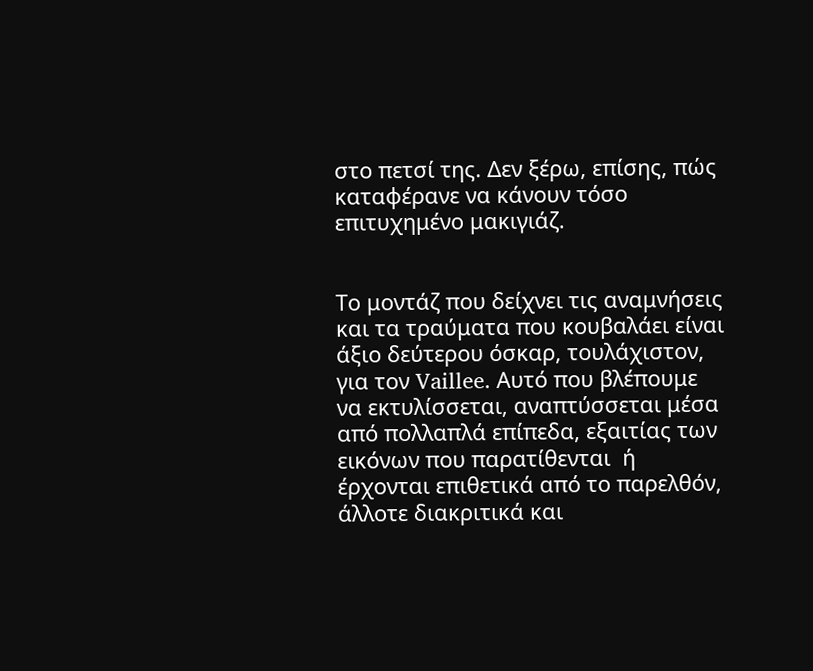στο πετσί της. Δεν ξέρω, επίσης, πώς καταφέρανε να κάνουν τόσο επιτυχημένο μακιγιάζ.


Το μοντάζ που δείχνει τις αναμνήσεις και τα τραύματα που κουβαλάει είναι άξιο δεύτερου όσκαρ, τουλάχιστον, για τον Vaillee. Αυτό που βλέπουμε να εκτυλίσσεται, αναπτύσσεται μέσα από πολλαπλά επίπεδα, εξαιτίας των εικόνων που παρατίθενται  ή έρχονται επιθετικά από το παρελθόν, άλλοτε διακριτικά και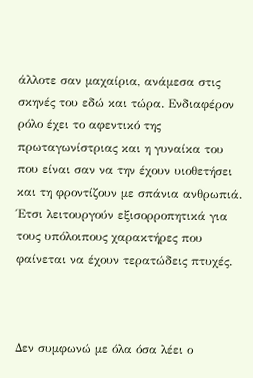άλλοτε σαν μαχαίρια, ανάμεσα στις σκηνές του εδώ και τώρα. Ενδιαφέρον ρόλο έχει το αφεντικό της πρωταγωνίστριας και η γυναίκα του που είναι σαν να την έχουν υιοθετήσει και τη φροντίζουν με σπάνια ανθρωπιά. Έτσι λειτουργούν εξισορροπητικά για τους υπόλοιπους χαρακτήρες που φαίνεται να έχουν τερατώδεις πτυχές.



Δεν συμφωνώ με όλα όσα λέει ο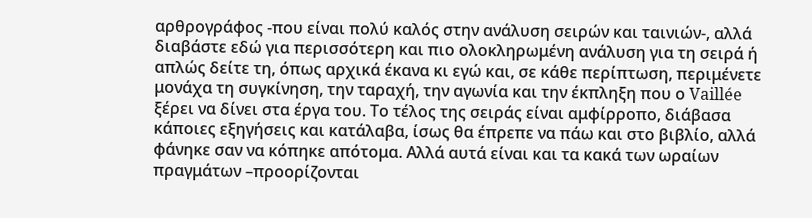αρθρογράφος -που είναι πολύ καλός στην ανάλυση σειρών και ταινιών-, αλλά διαβάστε εδώ για περισσότερη και πιο ολοκληρωμένη ανάλυση για τη σειρά ή απλώς δείτε τη, όπως αρχικά έκανα κι εγώ και, σε κάθε περίπτωση, περιμένετε μονάχα τη συγκίνηση, την ταραχή, την αγωνία και την έκπληξη που ο Vaillée ξέρει να δίνει στα έργα του. Το τέλος της σειράς είναι αμφίρροπο, διάβασα κάποιες εξηγήσεις και κατάλαβα, ίσως θα έπρεπε να πάω και στο βιβλίο, αλλά φάνηκε σαν να κόπηκε απότομα. Αλλά αυτά είναι και τα κακά των ωραίων πραγμάτων –προορίζονται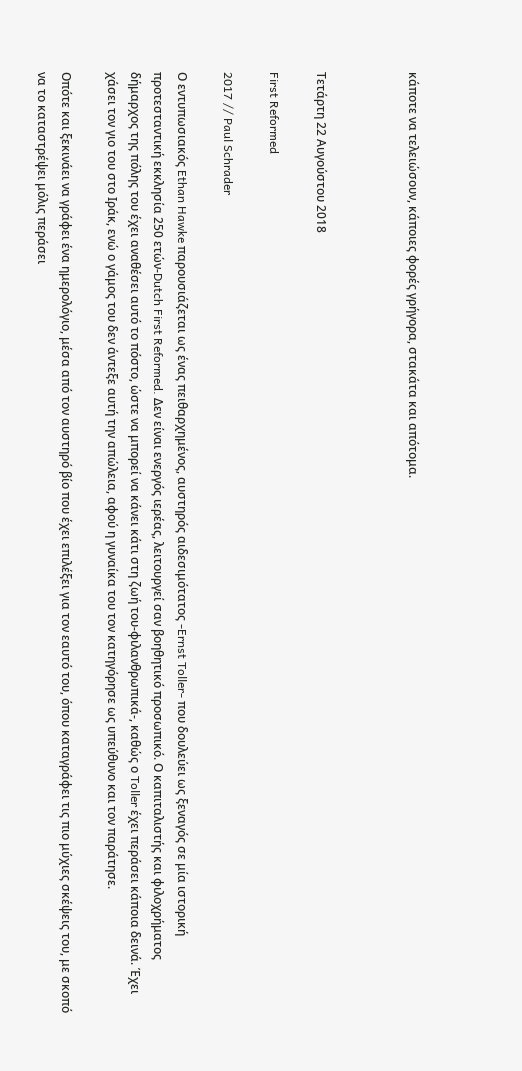κάποτε να τελειώσουν, κάποιες φορές γρήγορα, στακάτα και απότομα.



Τετάρτη 22 Αυγούστου 2018

First Reformed

2017 // Paul Schrader

Ο εντυπωσιακός Ethan Hawke παρουσιάζεται ως ένας πειθαρχημένος, αυστηρός αιδεσιμότατος -Ernst Toller- που δουλεύει ως ξεναγός σε μία ιστορική προτεσταντική εκκλησία 250 ετών-Dutch First Reformed. Δεν είναι ενεργός ιερέας, λειτουργεί σαν βοηθητικό προσωπικό. Ο καπιταλιστής και φιλοχρήματος δήμαρχος της πόλης του έχει αναθέσει αυτό το πόστο, ώστε να μπορεί να κάνει κάτι στη ζωή του-φιλανθρωπικά-, καθώς ο Toller έχει περάσει κάποια δεινά. Έχει χάσει τον γιο του στο Ιράκ, ενώ ο γάμος του δεν άντεξε αυτή την απώλεια, αφού η γυναίκα του τον κατηγόρησε ως υπεύθυνο και τον παράτησε.

Οπότε και ξεκινάει να γράφει ένα ημερολόγιο, μέσα από τον αυστηρό βίο που έχει επιλέξει για τον εαυτό του, όπου καταγράφει τις πιο μύχιες σκέψεις του, με σκοπό να το καταστρέψει μόλις περάσει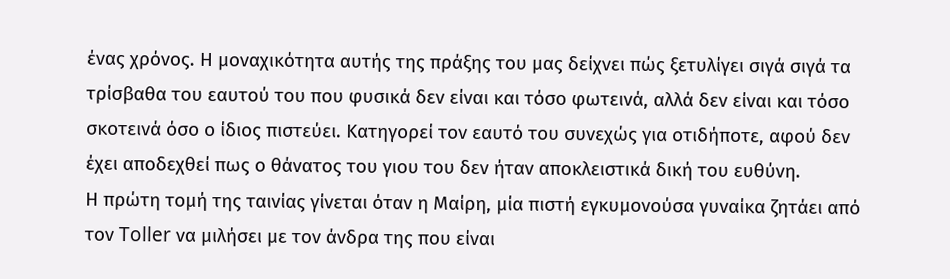ένας χρόνος. Η μοναχικότητα αυτής της πράξης του μας δείχνει πώς ξετυλίγει σιγά σιγά τα τρίσβαθα του εαυτού του που φυσικά δεν είναι και τόσο φωτεινά, αλλά δεν είναι και τόσο σκοτεινά όσο ο ίδιος πιστεύει. Κατηγορεί τον εαυτό του συνεχώς για οτιδήποτε, αφού δεν έχει αποδεχθεί πως ο θάνατος του γιου του δεν ήταν αποκλειστικά δική του ευθύνη.
Η πρώτη τομή της ταινίας γίνεται όταν η Μαίρη, μία πιστή εγκυμονούσα γυναίκα ζητάει από τον Toller να μιλήσει με τον άνδρα της που είναι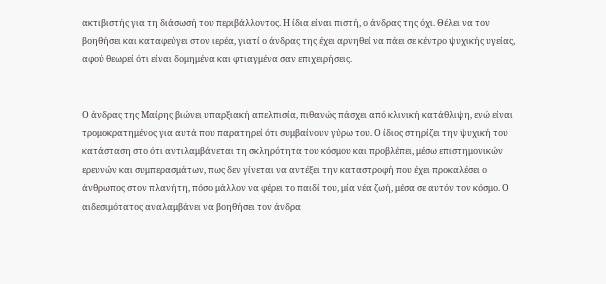ακτιβιστής για τη διάσωσή του περιβάλλοντος. Η ίδια είναι πιστή, ο άνδρας της όχι. Θέλει να τον βοηθήσει και καταφεύγει στον ιερέα, γιατί ο άνδρας της έχει αρνηθεί να πάει σε κέντρο ψυχικής υγείας, αφού θεωρεί ότι είναι δομημένα και φτιαγμένα σαν επιχειρήσεις.


Ο άνδρας της Μαίρης βιώνει υπαρξιακή απελπισία, πιθανώς πάσχει από κλινική κατάθλιψη, ενώ είναι τρομοκρατημένος για αυτά που παρατηρεί ότι συμβαίνουν γύρω του. Ο ίδιος στηρίζει την ψυχική του κατάσταση στο ότι αντιλαμβάνεται τη σκληρότητα του κόσμου και προβλέπει, μέσω επιστημονικών ερευνών και συμπερασμάτων, πως δεν γίνεται να αντέξει την καταστροφή που έχει προκαλέσει ο άνθρωπος στον πλανήτη, πόσο μάλλον να φέρει το παιδί του, μία νέα ζωή, μέσα σε αυτόν τον κόσμο. Ο αιδεσιμότατος αναλαμβάνει να βοηθήσει τον άνδρα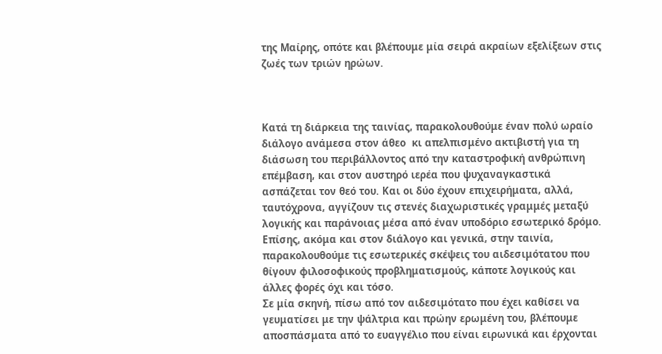της Μαίρης, οπότε και βλέπουμε μία σειρά ακραίων εξελίξεων στις ζωές των τριών ηρώων.



Κατά τη διάρκεια της ταινίας, παρακολουθούμε έναν πολύ ωραίο διάλογο ανάμεσα στον άθεο  κι απελπισμένο ακτιβιστή για τη διάσωση του περιβάλλοντος από την καταστροφική ανθρώπινη επέμβαση, και στον αυστηρό ιερέα που ψυχαναγκαστικά ασπάζεται τον θεό του. Και οι δύο έχουν επιχειρήματα, αλλά, ταυτόχρονα, αγγίζουν τις στενές διαχωριστικές γραμμές μεταξύ λογικής και παράνοιας μέσα από έναν υποδόριο εσωτερικό δρόμο.
Επίσης, ακόμα και στον διάλογο και γενικά, στην ταινία, παρακολουθούμε τις εσωτερικές σκέψεις του αιδεσιμότατου που θίγουν φιλοσοφικούς προβληματισμούς, κάποτε λογικούς και άλλες φορές όχι και τόσο.
Σε μία σκηνή, πίσω από τον αιδεσιμότατο που έχει καθίσει να γευματίσει με την ψάλτρια και πρώην ερωμένη του, βλέπουμε αποσπάσματα από το ευαγγέλιο που είναι ειρωνικά και έρχονται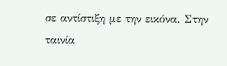σε αντίστιξη με την εικόνα. Στην ταινία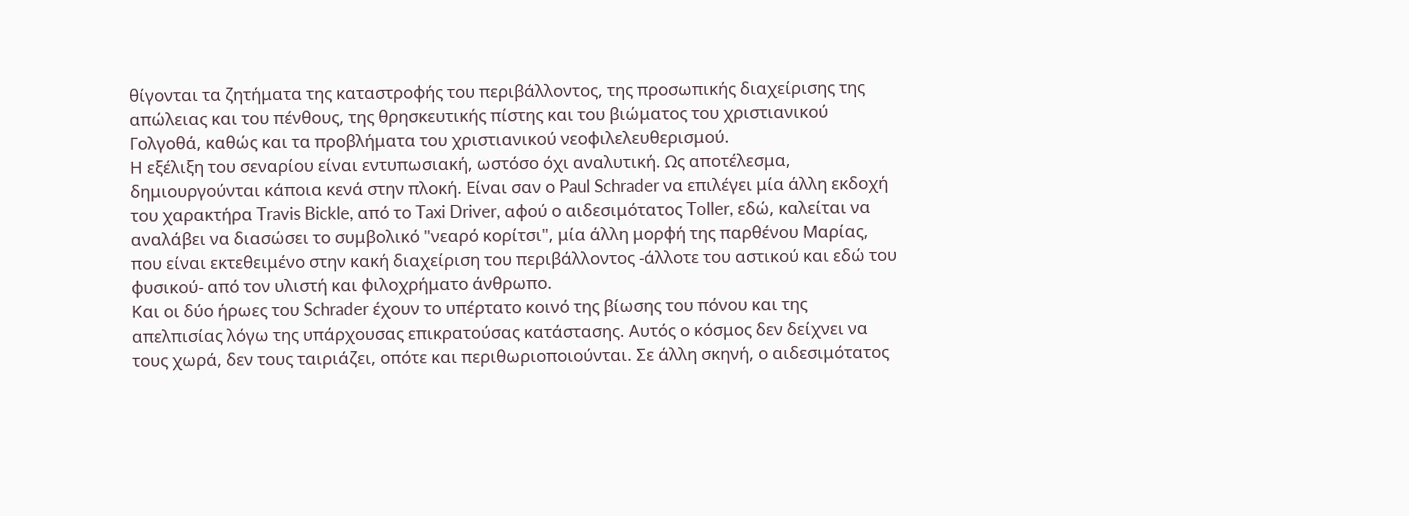θίγονται τα ζητήματα της καταστροφής του περιβάλλοντος, της προσωπικής διαχείρισης της απώλειας και του πένθους, της θρησκευτικής πίστης και του βιώματος του χριστιανικού Γολγοθά, καθώς και τα προβλήματα του χριστιανικού νεοφιλελευθερισμού.
Η εξέλιξη του σεναρίου είναι εντυπωσιακή, ωστόσο όχι αναλυτική. Ως αποτέλεσμα, δημιουργούνται κάποια κενά στην πλοκή. Είναι σαν ο Paul Schrader να επιλέγει μία άλλη εκδοχή του χαρακτήρα Travis Bickle, από το Taxi Driver, αφού ο αιδεσιμότατος Toller, εδώ, καλείται να αναλάβει να διασώσει το συμβολικό "νεαρό κορίτσι", μία άλλη μορφή της παρθένου Μαρίας, που είναι εκτεθειμένο στην κακή διαχείριση του περιβάλλοντος -άλλοτε του αστικού και εδώ του φυσικού- από τον υλιστή και φιλοχρήματο άνθρωπο.
Και οι δύο ήρωες του Schrader έχουν το υπέρτατο κοινό της βίωσης του πόνου και της απελπισίας λόγω της υπάρχουσας επικρατούσας κατάστασης. Αυτός ο κόσμος δεν δείχνει να τους χωρά, δεν τους ταιριάζει, οπότε και περιθωριοποιούνται. Σε άλλη σκηνή, ο αιδεσιμότατος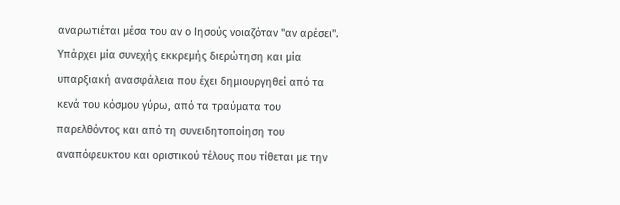αναρωτιέται μέσα του αν ο Ιησούς νοιαζόταν "αν αρέσει". Υπάρχει μία συνεχής εκκρεμής διερώτηση και μία υπαρξιακή ανασφάλεια που έχει δημιουργηθεί από τα κενά του κόσμου γύρω, από τα τραύματα του παρελθόντος και από τη συνειδητοποίηση του αναπόφευκτου και οριστικού τέλους που τίθεται με την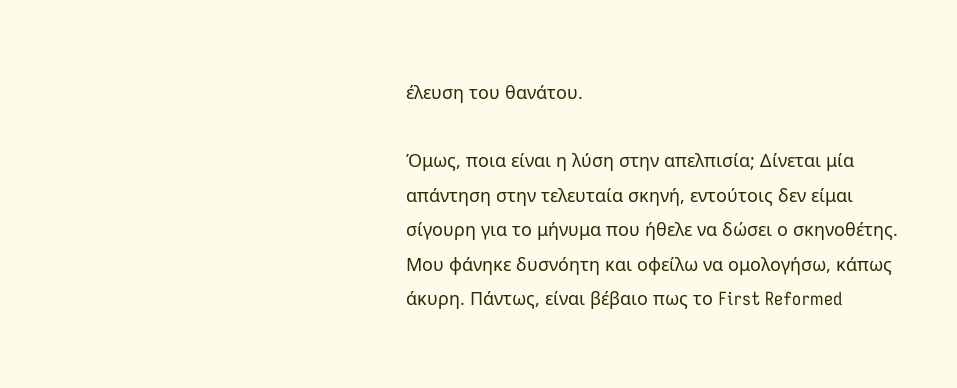έλευση του θανάτου.

Όμως, ποια είναι η λύση στην απελπισία; Δίνεται μία απάντηση στην τελευταία σκηνή, εντούτοις δεν είμαι σίγουρη για το μήνυμα που ήθελε να δώσει ο σκηνοθέτης. Μου φάνηκε δυσνόητη και οφείλω να ομολογήσω, κάπως άκυρη. Πάντως, είναι βέβαιο πως το First Reformed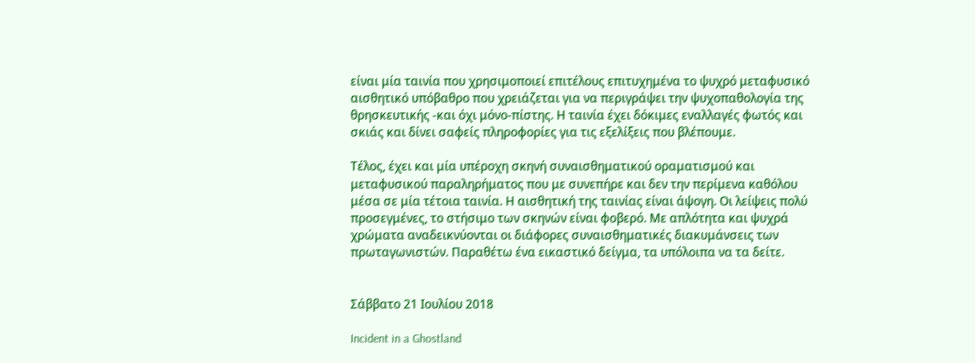είναι μία ταινία που χρησιμοποιεί επιτέλους επιτυχημένα το ψυχρό μεταφυσικό αισθητικό υπόβαθρο που χρειάζεται για να περιγράψει την ψυχοπαθολογία της θρησκευτικής -και όχι μόνο-πίστης. Η ταινία έχει δόκιμες εναλλαγές φωτός και σκιάς και δίνει σαφείς πληροφορίες για τις εξελίξεις που βλέπουμε.

Τέλος, έχει και μία υπέροχη σκηνή συναισθηματικού οραματισμού και μεταφυσικού παραληρήματος που με συνεπήρε και δεν την περίμενα καθόλου μέσα σε μία τέτοια ταινία. Η αισθητική της ταινίας είναι άψογη. Οι λείψεις πολύ προσεγμένες, το στήσιμο των σκηνών είναι φοβερό. Με απλότητα και ψυχρά χρώματα αναδεικνύονται οι διάφορες συναισθηματικές διακυμάνσεις των πρωταγωνιστών. Παραθέτω ένα εικαστικό δείγμα, τα υπόλοιπα να τα δείτε.


Σάββατο 21 Ιουλίου 2018

Incident in a Ghostland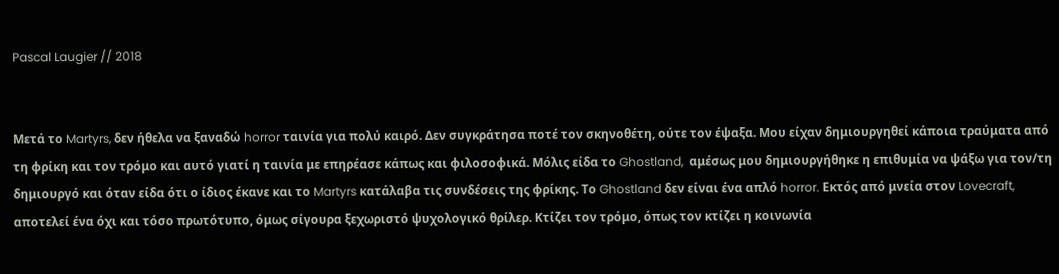Pascal Laugier // 2018


Μετά το Martyrs, δεν ήθελα να ξαναδώ horror ταινία για πολύ καιρό. Δεν συγκράτησα ποτέ τον σκηνοθέτη, ούτε τον έψαξα. Μου είχαν δημιουργηθεί κάποια τραύματα από τη φρίκη και τον τρόμο και αυτό γιατί η ταινία με επηρέασε κάπως και φιλοσοφικά. Μόλις είδα το Ghostland,  αμέσως μου δημιουργήθηκε η επιθυμία να ψάξω για τον/τη δημιουργό και όταν είδα ότι ο ίδιος έκανε και το Martyrs κατάλαβα τις συνδέσεις της φρίκης. Το Ghostland δεν είναι ένα απλό horror. Εκτός από μνεία στον Lovecraft, αποτελεί ένα όχι και τόσο πρωτότυπο, όμως σίγουρα ξεχωριστό ψυχολογικό θρίλερ. Κτίζει τον τρόμο, όπως τον κτίζει η κοινωνία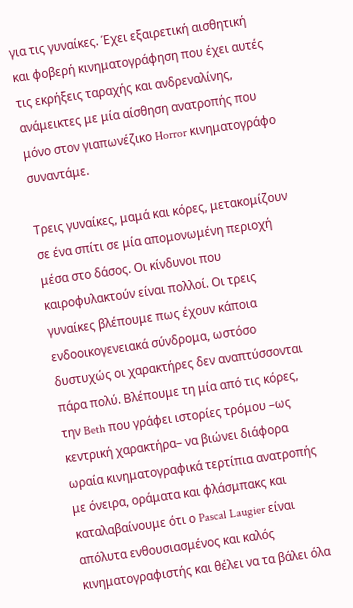για τις γυναίκες. Έχει εξαιρετική αισθητική και φοβερή κινηματογράφηση που έχει αυτές τις εκρήξεις ταραχής και ανδρεναλίνης, ανάμεικτες με μία αίσθηση ανατροπής που μόνο στον γιαπωνέζικο Horror κινηματογράφο συναντάμε.

Τρεις γυναίκες, μαμά και κόρες, μετακομίζουν σε ένα σπίτι σε μία απομονωμένη περιοχή μέσα στο δάσος. Οι κίνδυνοι που καιροφυλακτούν είναι πολλοί. Οι τρεις γυναίκες βλέπουμε πως έχουν κάποια ενδοοικογενειακά σύνδρομα, ωστόσο δυστυχώς οι χαρακτήρες δεν αναπτύσσονται πάρα πολύ. Βλέπουμε τη μία από τις κόρες, την Beth που γράφει ιστορίες τρόμου –ως κεντρική χαρακτήρα– να βιώνει διάφορα ωραία κινηματογραφικά τερτίπια ανατροπής με όνειρα, οράματα και φλάσμπακς και καταλαβαίνουμε ότι ο Pascal Laugier είναι απόλυτα ενθουσιασμένος και καλός κινηματογραφιστής και θέλει να τα βάλει όλα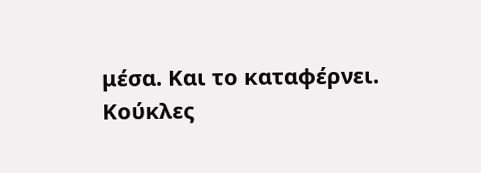μέσα. Και το καταφέρνει. Κούκλες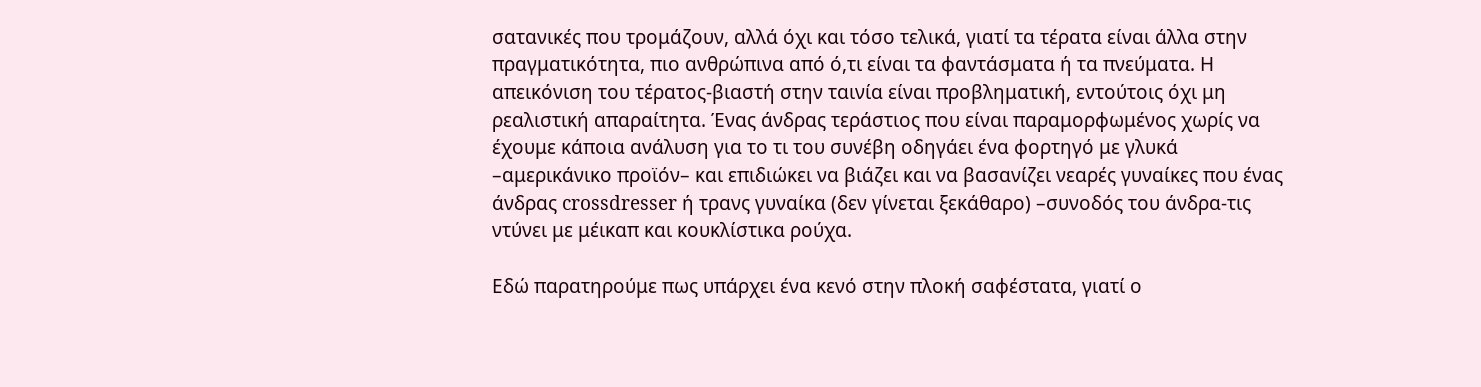σατανικές που τρομάζουν, αλλά όχι και τόσο τελικά, γιατί τα τέρατα είναι άλλα στην πραγματικότητα, πιο ανθρώπινα από ό,τι είναι τα φαντάσματα ή τα πνεύματα. Η απεικόνιση του τέρατος-βιαστή στην ταινία είναι προβληματική, εντούτοις όχι μη ρεαλιστική απαραίτητα. Ένας άνδρας τεράστιος που είναι παραμορφωμένος χωρίς να έχουμε κάποια ανάλυση για το τι του συνέβη οδηγάει ένα φορτηγό με γλυκά –αμερικάνικο προϊόν– και επιδιώκει να βιάζει και να βασανίζει νεαρές γυναίκες που ένας άνδρας crossdresser ή τρανς γυναίκα (δεν γίνεται ξεκάθαρο) –συνοδός του άνδρα-τις ντύνει με μέικαπ και κουκλίστικα ρούχα.

Εδώ παρατηρούμε πως υπάρχει ένα κενό στην πλοκή σαφέστατα, γιατί ο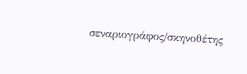σεναριογράφος/σκηνοθέτης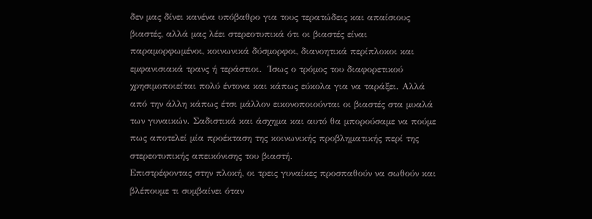δεν μας δίνει κανένα υπόβαθρο για τους τερατώδεις και απαίσιους βιαστές, αλλά μας λέει στερεοτυπικά ότι οι βιαστές είναι παραμορφωμένοι, κοινωνικά δύσμορφοι, διανοητικά περίπλοκοι και εμφανισιακά τρανς ή τεράστιοι.  Ίσως ο τρόμος του διαφορετικού χρησιμοποιείται πολύ έντονα και κάπως εύκολα για να ταράξει. Αλλά από την άλλη κάπως έτσι μάλλον εικονοποιούνται οι βιαστές στα μυαλά των γυναικών. Σαδιστικά και άσχημα και αυτό θα μπορούσαμε να πούμε πως αποτελεί μία προέκταση της κοινωνικής προβληματικής περί της στερεοτυπικής απεικόνισης του βιαστή.
Επιστρέφοντας στην πλοκή, οι τρεις γυναίκες προσπαθούν να σωθούν και βλέπουμε τι συμβαίνει όταν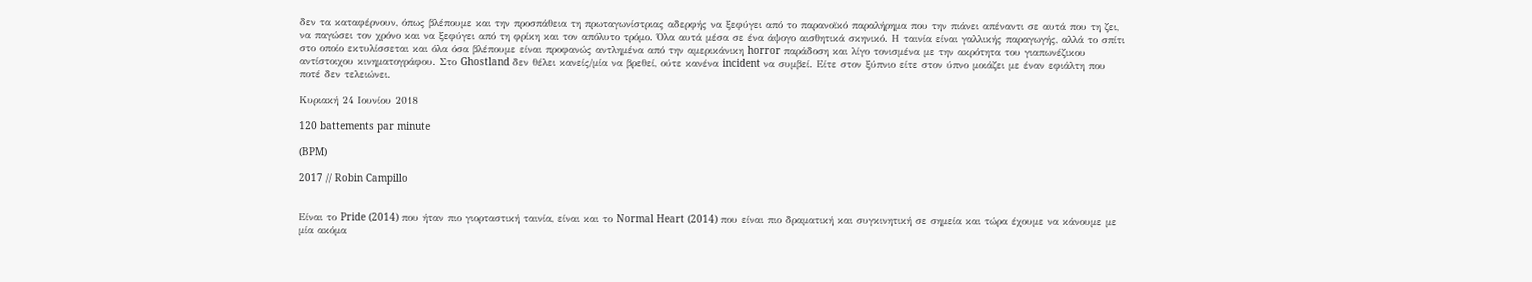δεν τα καταφέρνουν, όπως βλέπουμε και την προσπάθεια τη πρωταγωνίστριας αδερφής να ξεφύγει από το παρανοϊκό παραλήρημα που την πιάνει απέναντι σε αυτά που τη ζει, να παγώσει τον χρόνο και να ξεφύγει από τη φρίκη και τον απόλυτο τρόμο. Όλα αυτά μέσα σε ένα άψογο αισθητικά σκηνικό. Η ταινία είναι γαλλικής παραγωγής, αλλά το σπίτι στο οποίο εκτυλίσσεται και όλα όσα βλέπουμε είναι προφανώς αντλημένα από την αμερικάνικη horror παράδοση και λίγο τονισμένα με την ακρότητα του γιαπωνέζικου αντίστοιχου κινηματογράφου. Στο Ghostland δεν θέλει κανείς/μία να βρεθεί, ούτε κανένα incident να συμβεί. Είτε στον ξύπνιο είτε στον ύπνο μοιάζει με έναν εφιάλτη που ποτέ δεν τελειώνει.

Κυριακή 24 Ιουνίου 2018

120 battements par minute

(BPM)

2017 // Robin Campillo


Είναι το Pride (2014) που ήταν πιο γιορταστική ταινία, είναι και το Normal Heart (2014) που είναι πιο δραματική και συγκινητική σε σημεία και τώρα έχουμε να κάνουμε με μία ακόμα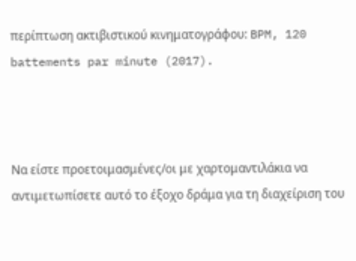περίπτωση ακτιβιστικού κινηματογράφου: BPM, 120 battements par minute (2017).



Να είστε προετοιμασμένες/οι με χαρτομαντιλάκια να αντιμετωπίσετε αυτό το έξοχο δράμα για τη διαχείριση του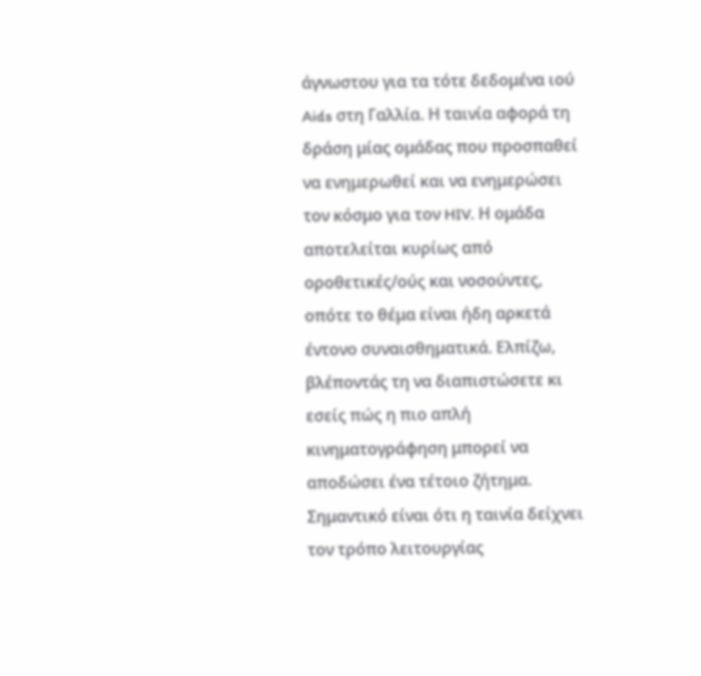άγνωστου για τα τότε δεδομένα ιού Aids στη Γαλλία. Η ταινία αφορά τη δράση μίας ομάδας που προσπαθεί να ενημερωθεί και να ενημερώσει τον κόσμο για τον HIV. Η ομάδα αποτελείται κυρίως από οροθετικές/ούς και νοσούντες, οπότε το θέμα είναι ήδη αρκετά έντονο συναισθηματικά. Ελπίζω, βλέποντάς τη να διαπιστώσετε κι εσείς πώς η πιο απλή κινηματογράφηση μπορεί να αποδώσει ένα τέτοιο ζήτημα. Σημαντικό είναι ότι η ταινία δείχνει τον τρόπο λειτουργίας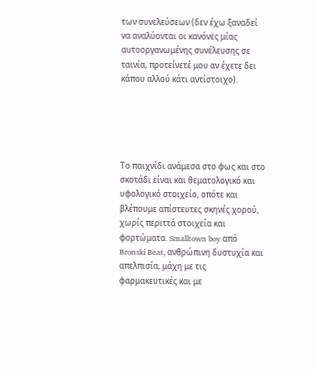των συνελεύσεων (δεν έχω ξαναδεί να αναλύονται οι κανόνες μίας αυτοοργανωμένης συνέλευσης σε ταινία, προτείνετέ μου αν έχετε δει κάπου αλλού κάτι αντίστοιχο).





Το παιχνίδι ανάμεσα στο φως και στο σκοτάδι είναι και θεματολογικό και υφολογικό στοιχείο, οπότε και βλέπουμε απίστευτες σκηνές χορού, χωρίς περιττά στοιχεία και φορτώματα. Smalltown boy από Bronski Beat, ανθρώπινη δυστυχία και απελπισία, μάχη με τις φαρμακευτικές και με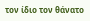τον ίδιο τον θάνατο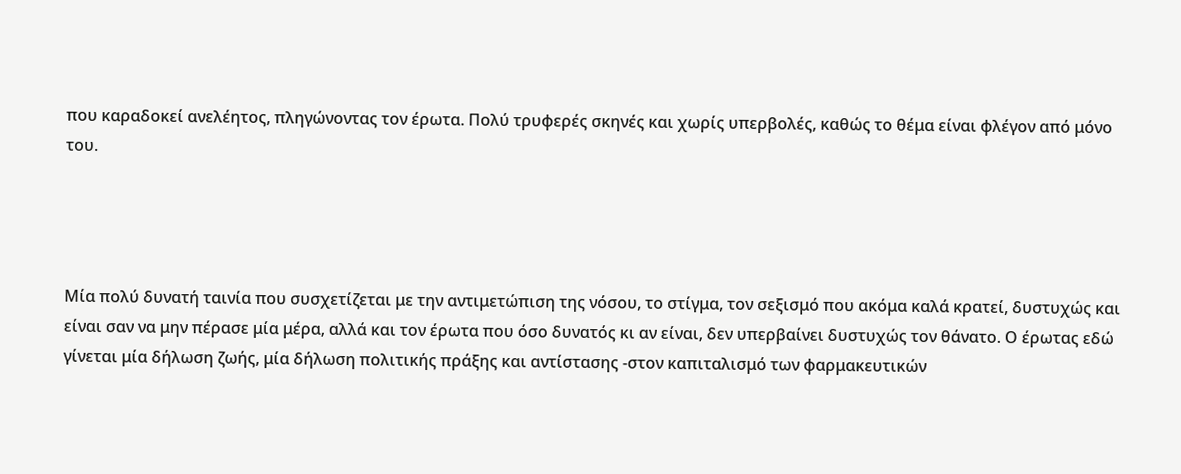που καραδοκεί ανελέητος, πληγώνοντας τον έρωτα. Πολύ τρυφερές σκηνές και χωρίς υπερβολές, καθώς το θέμα είναι φλέγον από μόνο του.




Μία πολύ δυνατή ταινία που συσχετίζεται με την αντιμετώπιση της νόσου, το στίγμα, τον σεξισμό που ακόμα καλά κρατεί, δυστυχώς και είναι σαν να μην πέρασε μία μέρα, αλλά και τον έρωτα που όσο δυνατός κι αν είναι, δεν υπερβαίνει δυστυχώς τον θάνατο. Ο έρωτας εδώ γίνεται μία δήλωση ζωής, μία δήλωση πολιτικής πράξης και αντίστασης -στον καπιταλισμό των φαρμακευτικών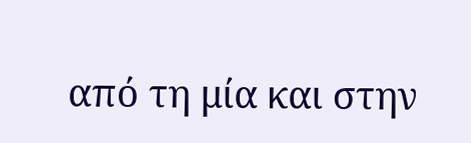από τη μία και στην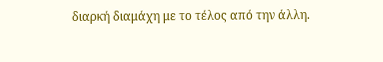διαρκή διαμάχη με το τέλος από την άλλη.